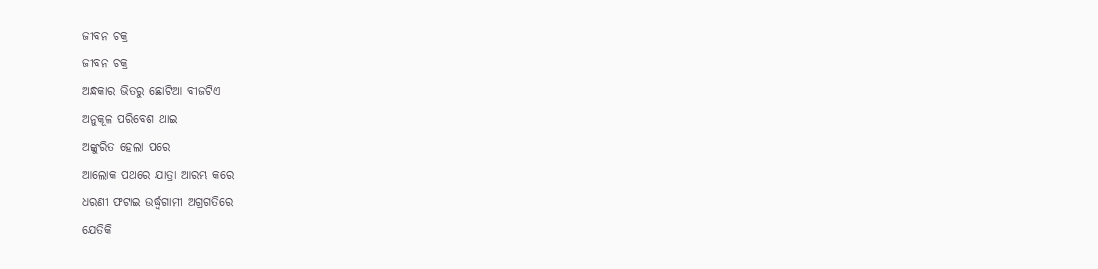ଜୀବନ ଚକ୍ର
ଜୀବନ ଚକ୍ର
ଅନ୍ଧକାର ଭିତରୁ ଛୋଟିଆ ବୀଜଟିଏ
ଅନୁକୂଳ ପରିବେଶ ଥାଇ
ଅଙ୍କୁରିତ ହେଲା ପରେ
ଆଲୋକ ପଥରେ ଯାତ୍ରା ଆରମ୍ଭ କରେ
ଧରଣୀ ଫଟାଇ ଉର୍ଦ୍ଧ୍ବଗାମୀ ଅଗ୍ରଗତିରେ
ଯେତିକି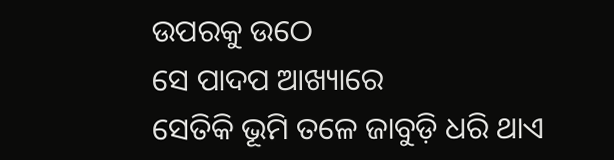ଉପରକୁ ଉଠେ
ସେ ପାଦପ ଆଖ୍ୟାରେ
ସେତିକି ଭୂମି ତଳେ ଜାବୁଡ଼ି ଧରି ଥାଏ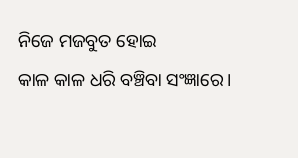ନିଜେ ମଜବୁତ ହୋଇ
କାଳ କାଳ ଧରି ବଞ୍ଚିବା ସଂଜ୍ଞାରେ।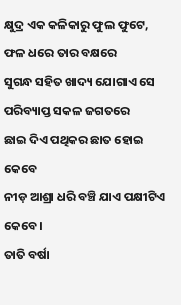କ୍ଷୁଦ୍ର ଏକ କଳିକାରୁ ଫୁଲ ଫୁଟେ,
ଫଳ ଧରେ ତାର ବକ୍ଷରେ
ସୁଗନ୍ଧ ସହିତ ଖାଦ୍ୟ ଯୋଗାଏ ସେ
ପରିବ୍ୟାପ୍ତ ସକଳ ଜଗତରେ
ଛାଇ ଦିଏ ପଥିକର ଛାତ ହୋଇ କେବେ
ନୀଡ଼ ଆଶ୍ରା ଧରି ବଞ୍ଚି ଯାଏ ପକ୍ଷୀଟିଏ କେବେ।
ତାତି ବର୍ଷା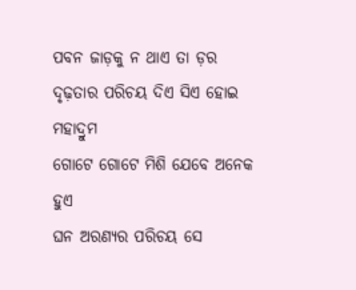ପବନ ଜାଡ଼କୁ ନ ଥାଏ ତା ଡ଼ର
ଦୃଢ଼ତାର ପରିଚୟ ଦିଏ ସିଏ ହୋଇ ମହାଦ୍ରୁମ
ଗୋଟେ ଗୋଟେ ମିଶି ଯେବେ ଅନେକ ହୁଏ
ଘନ ଅରଣ୍ୟର ପରିଚୟ ସେ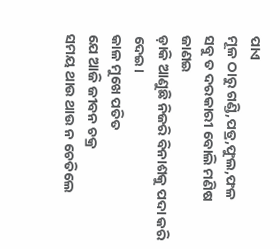ପାଏ
ମୂଳ ଠାରୁ ଗଣ୍ଡି,ପତ୍ର,ଫୁଲ,ଫଳ
ସବୁ ତ ଦରକାରୀ ବୋଲି ମଣିଷ ଜାଣଇ
ଡ଼ାକି ଆଣୁଛି ନିଜରି ବିନାଶକୁ ପଦା କରି ଦେଇ।
କାଳ ମୁଖେ ପତିତ
ଯେ ଆଜି ଜୀବନ ଚକ୍ର
ସମୟ ଥାଉ ଥାଉ ନ ଚେତିଲେ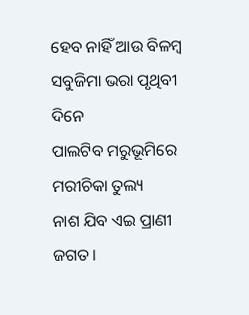ହେବ ନାହିଁ ଆଉ ବିଳମ୍ବ
ସବୁଜିମା ଭରା ପୃଥିବୀ ଦିନେ
ପାଲଟିବ ମରୁଭୂମିରେ ମରୀଚିକା ତୁଲ୍ୟ
ନାଶ ଯିବ ଏଇ ପ୍ରାଣୀ ଜଗତ।